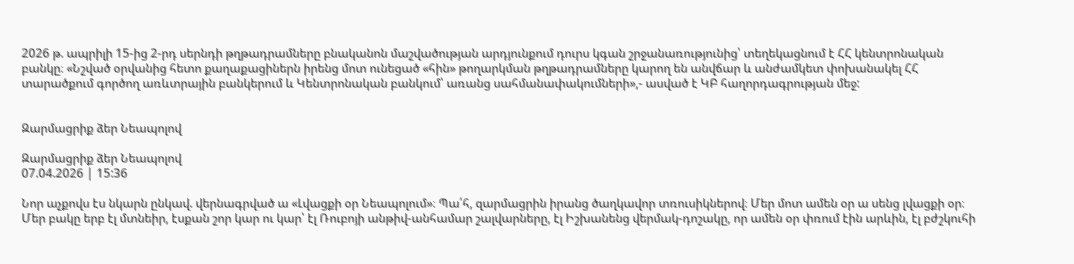2026 թ. ապրիլի 15-ից 2-րդ սերնդի թղթադրամները բնականոն մաշվածության արդյունքում դուրս կգան շրջանառությունից՝ տեղեկացնում է ՀՀ կենտրոնական բանկը։ «Նշված օրվանից հետո քաղաքացիներն իրենց մոտ ունեցած «հին» թողարկման թղթադրամները կարող են անվճար և անժամկետ փոխանակել ՀՀ տարածքում գործող առևտրային բանկերում և Կենտրոնական բանկում՝ առանց սահմանափակումների»,- ասված է ԿԲ հաղորդագրության մեջ:


Զարմացրիք ձեր Նեապոլով

Զարմացրիք ձեր Նեապոլով
07.04.2026 | 15:36

Նոր աչքովս էս նկարն ընկավ. վերնագրված ա «Լվացքի օր Նեապոլում»։ Պա՛հ, զարմացրին իրանց ծաղկավոր տռուսիկներով։ Մեր մոտ ամեն օր ա սենց լվացքի օր։ Մեր բակը երբ էլ մտնեիր, էսքան շոր կար ու կար՝ էլ Ռուբոյի անթիվ-անհամար շալվարները, էլ Իշխանենց վերմակ-դոշակը, որ ամեն օր փռում էին արևին, էլ բժշկուհի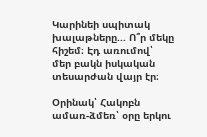Կարինեի սպիտակ խալաթները... Ո՞ր մեկը հիշեմ։ Էդ առումով՝ մեր բակն իսկական տեսարժան վայր էր։

Օրինակ՝ Հակոբն ամառ-ձմեռ՝ օրը երկու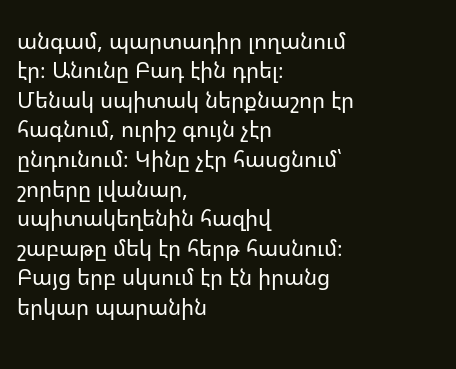անգամ, պարտադիր լողանում էր։ Անունը Բադ էին դրել։ Մենակ սպիտակ ներքնաշոր էր հագնում, ուրիշ գույն չէր ընդունում։ Կինը չէր հասցնում՝ շորերը լվանար, սպիտակեղենին հազիվ շաբաթը մեկ էր հերթ հասնում։ Բայց երբ սկսում էր էն իրանց երկար պարանին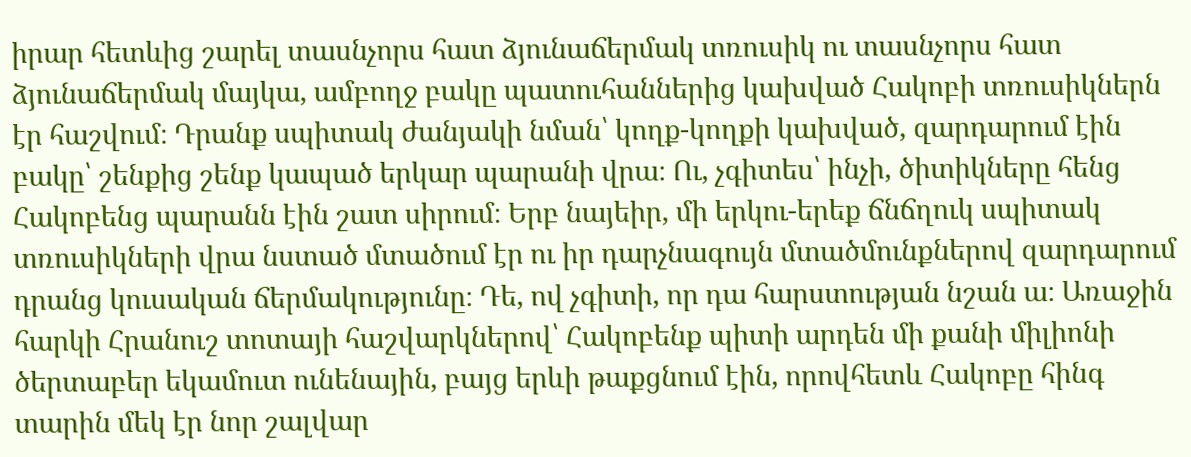իրար հետևից շարել տասնչորս հատ ձյունաճերմակ տռուսիկ ու տասնչորս հատ ձյունաճերմակ մայկա, ամբողջ բակը պատուհաններից կախված Հակոբի տռուսիկներն էր հաշվում։ Դրանք սպիտակ ժանյակի նման՝ կողք-կողքի կախված, զարդարում էին բակը՝ շենքից շենք կապած երկար պարանի վրա։ Ու, չգիտես՝ ինչի, ծիտիկները հենց Հակոբենց պարանն էին շատ սիրում։ Երբ նայեիր, մի երկու-երեք ճնճղուկ սպիտակ տռուսիկների վրա նստած մտածում էր ու իր դարչնագույն մտածմունքներով զարդարում դրանց կուսական ճերմակությունը։ Դե, ով չգիտի, որ դա հարստության նշան ա։ Առաջին հարկի Հրանուշ տոտայի հաշվարկներով՝ Հակոբենք պիտի արդեն մի քանի միլիոնի ծերտաբեր եկամուտ ունենային, բայց երևի թաքցնում էին, որովհետև Հակոբը հինգ տարին մեկ էր նոր շալվար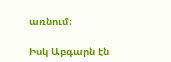առնում։

Իսկ Աբգարն էն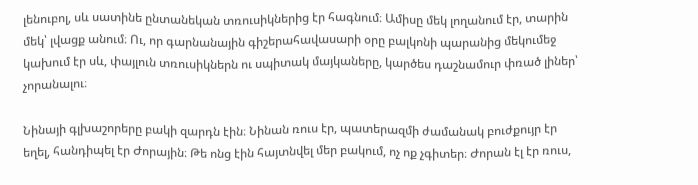լենուբոլ, սև սատինե ընտանեկան տռուսիկներից էր հագնում։ Ամիսը մեկ լողանում էր, տարին մեկ՝ լվացք անում։ Ու, որ գարնանային գիշերահավասարի օրը բալկոնի պարանից մեկումեջ կախում էր սև, փայլուն տռուսիկներն ու սպիտակ մայկաները, կարծես դաշնամուր փռած լիներ՝ չորանալու։

Նինայի գլխաշորերը բակի զարդն էին։ Նինան ռուս էր, պատերազմի ժամանակ բուժքույր էր եղել, հանդիպել էր Ժորային։ Թե ոնց էին հայտնվել մեր բակում, ոչ ոք չգիտեր։ Ժորան էլ էր ռուս,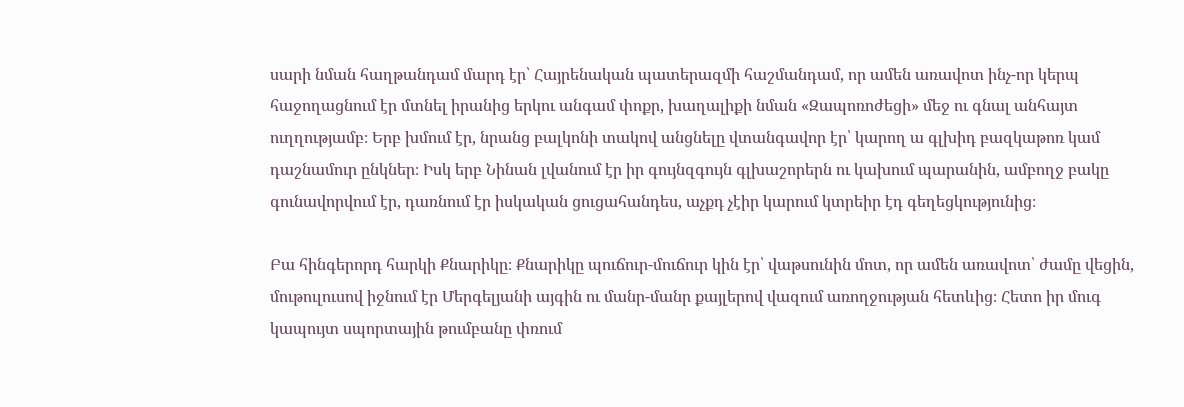սարի նման հաղթանդամ մարդ էր՝ Հայրենական պատերազմի հաշմանդամ, որ ամեն առավոտ ինչ-որ կերպ հաջողացնում էր մտնել իրանից երկու անգամ փոքր, խաղալիքի նման «Զապոռոժեցի» մեջ ու գնալ անհայտ ուղղությամբ։ Երբ խմում էր, նրանց բալկոնի տակով անցնելը վտանգավոր էր՝ կարող ա գլխիդ բազկաթոռ կամ դաշնամուր ընկներ։ Իսկ երբ Նինան լվանում էր իր գույնզգույն գլխաշորերն ու կախում պարանին, ամբողջ բակը գունավորվում էր, դառնում էր իսկական ցուցահանդես, աչքդ չէիր կարում կտրեիր էդ գեղեցկությունից։

Բա հինգերորդ հարկի Քնարիկը։ Քնարիկը պուճուր-մուճուր կին էր՝ վաթսունին մոտ, որ ամեն առավոտ՝ ժամը վեցին, մութուլուսով իջնում էր Մերգելյանի այգին ու մանր-մանր քայլերով վազում առողջության հետևից։ Հետո իր մուգ կապույտ սպորտային թումբանը փռում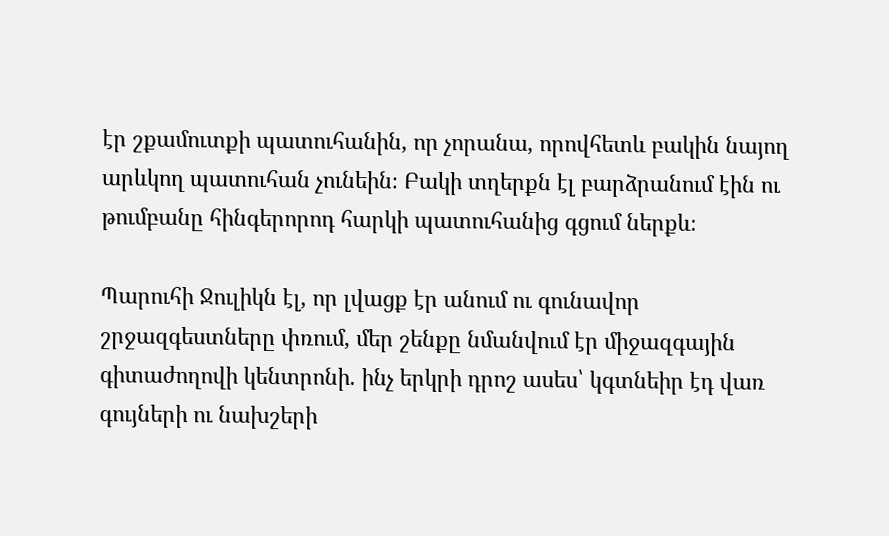էր շքամուտքի պատուհանին, որ չորանա, որովհետև բակին նայող արևկող պատուհան չունեին։ Բակի տղերքն էլ բարձրանում էին ու թումբանը հինգերորոդ հարկի պատուհանից գցում ներքև։

Պարուհի Ջուլիկն էլ, որ լվացք էր անում ու գունավոր շրջազգեստները փռում, մեր շենքը նմանվում էր միջազգային գիտաժողովի կենտրոնի. ինչ երկրի դրոշ ասես՝ կգտնեիր էդ վառ գույների ու նախշերի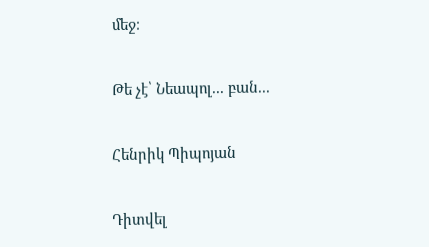մեջ։

Թե չէ՝ Նեապոլ... բան...

Հենրիկ Պիպոյան

Դիտվել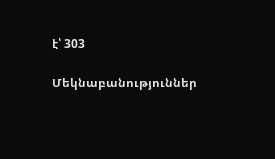է՝ 303

Մեկնաբանություններ